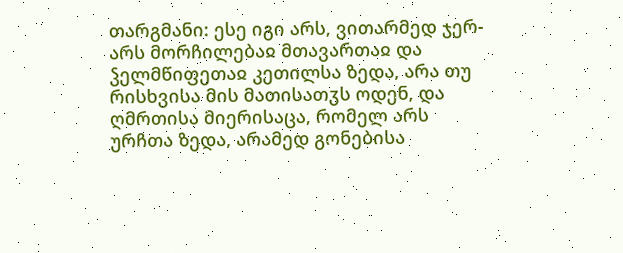თარგმანი: ესე იგი არს, ვითარმედ ჯერ-არს მორჩილებაჲ მთავართაჲ და ჴელმწიფეთაჲ კეთილსა ზედა, არა თუ რისხვისა მის მათისათჳს ოდენ, და ღმრთისა მიერისაცა, რომელ არს ურჩთა ზედა, არამედ გონებისა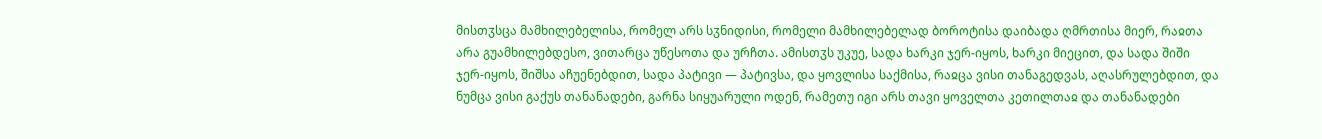მისთჳსცა მამხილებელისა, რომელ არს სჳნიდისი, რომელი მამხილებელად ბოროტისა დაიბადა ღმრთისა მიერ, რაჲთა არა გუამხილებდესო, ვითარცა უწესოთა და ურჩთა. ამისთჳს უკუე, სადა ხარკი ჯერ-იყოს, ხარკი მიეცით, და სადა შიში ჯერ-იყოს, შიშსა აჩუენებდით, სადა პატივი — პატივსა, და ყოვლისა საქმისა, რაჲცა ვისი თანაგედვას, აღასრულებდით, და ნუმცა ვისი გაქუს თანანადები, გარნა სიყუარული ოდენ, რამეთუ იგი არს თავი ყოველთა კეთილთაჲ და თანანადები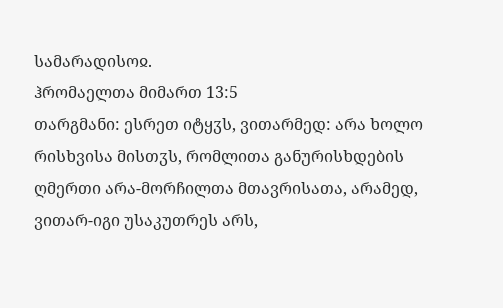სამარადისოჲ.
ჰრომაელთა მიმართ 13:5
თარგმანი: ესრეთ იტყჳს, ვითარმედ: არა ხოლო რისხვისა მისთჳს, რომლითა განურისხდების ღმერთი არა-მორჩილთა მთავრისათა, არამედ, ვითარ-იგი უსაკუთრეს არს,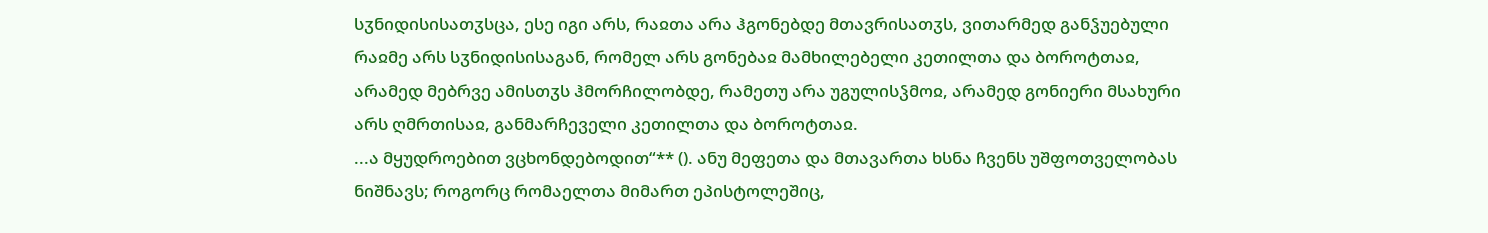სჳნიდისისათჳსცა, ესე იგი არს, რაჲთა არა ჰგონებდე მთავრისათჳს, ვითარმედ განჴუებული რაჲმე არს სჳნიდისისაგან, რომელ არს გონებაჲ მამხილებელი კეთილთა და ბოროტთაჲ, არამედ მებრვე ამისთჳს ჰმორჩილობდე, რამეთუ არა უგულისჴმოჲ, არამედ გონიერი მსახური არს ღმრთისაჲ, განმარჩეველი კეთილთა და ბოროტთაჲ.
...ა მყუდროებით ვცხონდებოდით“** (). ანუ მეფეთა და მთავართა ხსნა ჩვენს უშფოთველობას ნიშნავს; როგორც რომაელთა მიმართ ეპისტოლეშიც,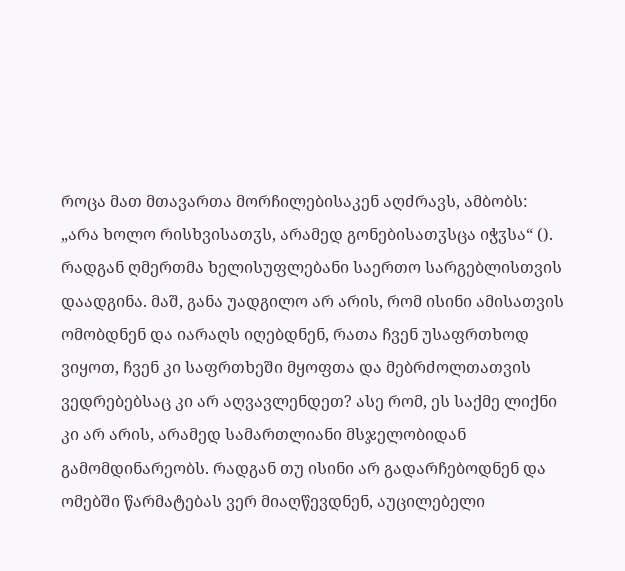როცა მათ მთავართა მორჩილებისაკენ აღძრავს, ამბობს: „არა ხოლო რისხვისათჳს, არამედ გონებისათჳსცა იჭჳსა“ (). რადგან ღმერთმა ხელისუფლებანი საერთო სარგებლისთვის დაადგინა. მაშ, განა უადგილო არ არის, რომ ისინი ამისათვის ომობდნენ და იარაღს იღებდნენ, რათა ჩვენ უსაფრთხოდ ვიყოთ, ჩვენ კი საფრთხეში მყოფთა და მებრძოლთათვის ვედრებებსაც კი არ აღვავლენდეთ? ასე რომ, ეს საქმე ლიქნი კი არ არის, არამედ სამართლიანი მსჯელობიდან გამომდინარეობს. რადგან თუ ისინი არ გადარჩებოდნენ და ომებში წარმატებას ვერ მიაღწევდნენ, აუცილებელი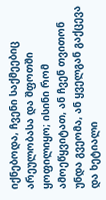იქნებოდა, ჩვენი საქმეებიც არეულობასა და შფოთში ყოფილიყო; ისინი რომ ამოეწყვიტათ, ან ჩვენ თვითონ უნდა გვეომა, ან ყველგან გაქცევა და ხეტიალი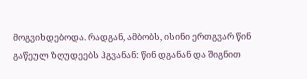მოგვიხდებოდა. რადგან, ამბობს, ისინი ერთგვარ წინ გაწეულ ზღუდეებს ჰგვანან: წინ დგანან და შიგნით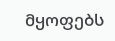მყოფებს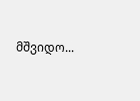მშვიდო...